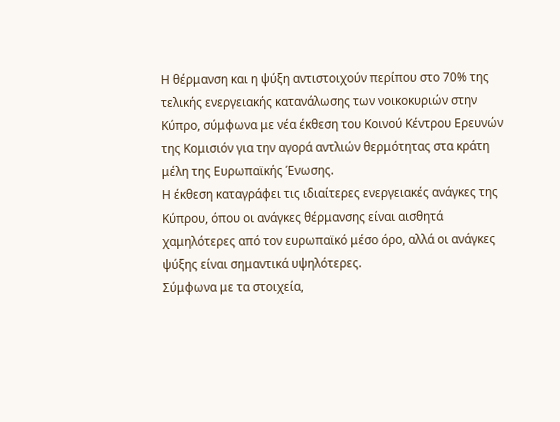Η θέρμανση και η ψύξη αντιστοιχούν περίπου στο 70% της τελικής ενεργειακής κατανάλωσης των νοικοκυριών στην Κύπρο, σύμφωνα με νέα έκθεση του Κοινού Κέντρου Ερευνών της Κομισιόν για την αγορά αντλιών θερμότητας στα κράτη μέλη της Ευρωπαϊκής Ένωσης.
Η έκθεση καταγράφει τις ιδιαίτερες ενεργειακές ανάγκες της Κύπρου, όπου οι ανάγκες θέρμανσης είναι αισθητά χαμηλότερες από τον ευρωπαϊκό μέσο όρο, αλλά οι ανάγκες ψύξης είναι σημαντικά υψηλότερες.
Σύμφωνα με τα στοιχεία,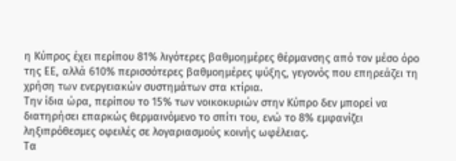η Κύπρος έχει περίπου 81% λιγότερες βαθμοημέρες θέρμανσης από τον μέσο όρο της ΕΕ, αλλά 610% περισσότερες βαθμοημέρες ψύξης, γεγονός που επηρεάζει τη χρήση των ενεργειακών συστημάτων στα κτίρια.
Την ίδια ώρα, περίπου το 15% των νοικοκυριών στην Κύπρο δεν μπορεί να διατηρήσει επαρκώς θερμαινόμενο το σπίτι του, ενώ το 8% εμφανίζει ληξιπρόθεσμες οφειλές σε λογαριασμούς κοινής ωφέλειας.
Τα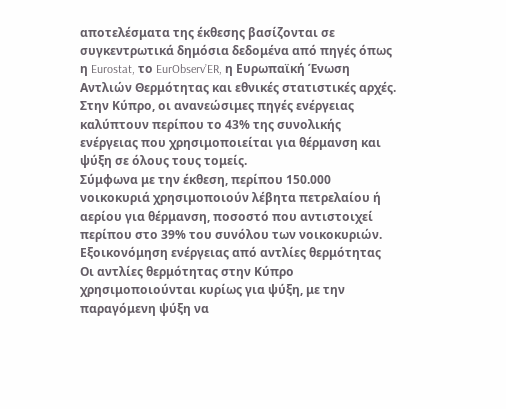αποτελέσματα της έκθεσης βασίζονται σε συγκεντρωτικά δημόσια δεδομένα από πηγές όπως η Eurostat, το EurObserv’ER, η Ευρωπαϊκή Ένωση Αντλιών Θερμότητας και εθνικές στατιστικές αρχές.
Στην Κύπρο, οι ανανεώσιμες πηγές ενέργειας καλύπτουν περίπου το 43% της συνολικής ενέργειας που χρησιμοποιείται για θέρμανση και ψύξη σε όλους τους τομείς.
Σύμφωνα με την έκθεση, περίπου 150.000 νοικοκυριά χρησιμοποιούν λέβητα πετρελαίου ή αερίου για θέρμανση, ποσοστό που αντιστοιχεί περίπου στο 39% του συνόλου των νοικοκυριών.
Εξοικονόμηση ενέργειας από αντλίες θερμότητας
Οι αντλίες θερμότητας στην Κύπρο χρησιμοποιούνται κυρίως για ψύξη, με την παραγόμενη ψύξη να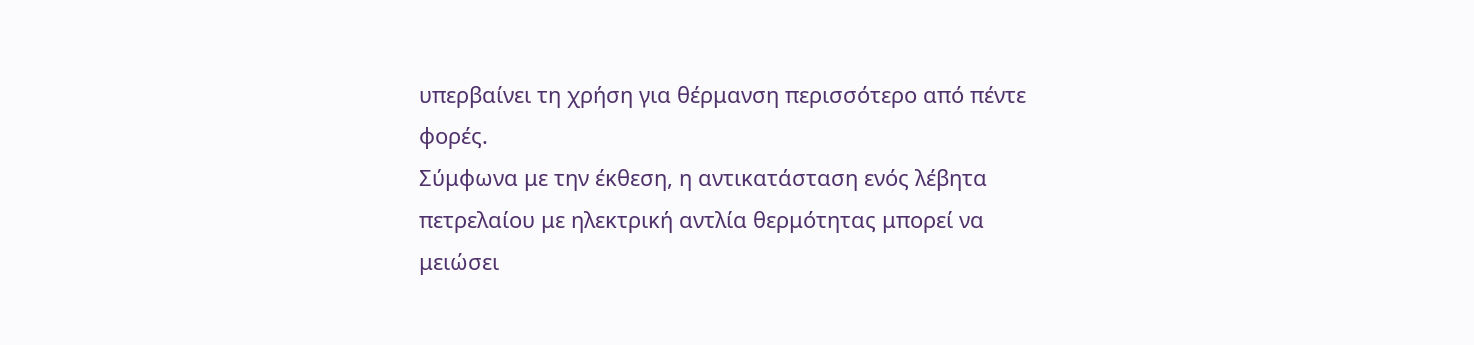υπερβαίνει τη χρήση για θέρμανση περισσότερο από πέντε φορές.
Σύμφωνα με την έκθεση, η αντικατάσταση ενός λέβητα πετρελαίου με ηλεκτρική αντλία θερμότητας μπορεί να μειώσει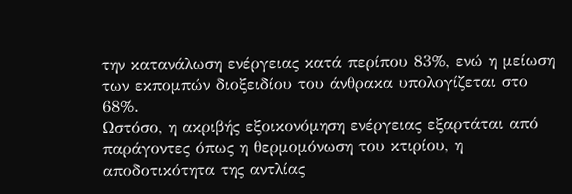την κατανάλωση ενέργειας κατά περίπου 83%, ενώ η μείωση των εκπομπών διοξειδίου του άνθρακα υπολογίζεται στο 68%.
Ωστόσο, η ακριβής εξοικονόμηση ενέργειας εξαρτάται από παράγοντες όπως η θερμομόνωση του κτιρίου, η αποδοτικότητα της αντλίας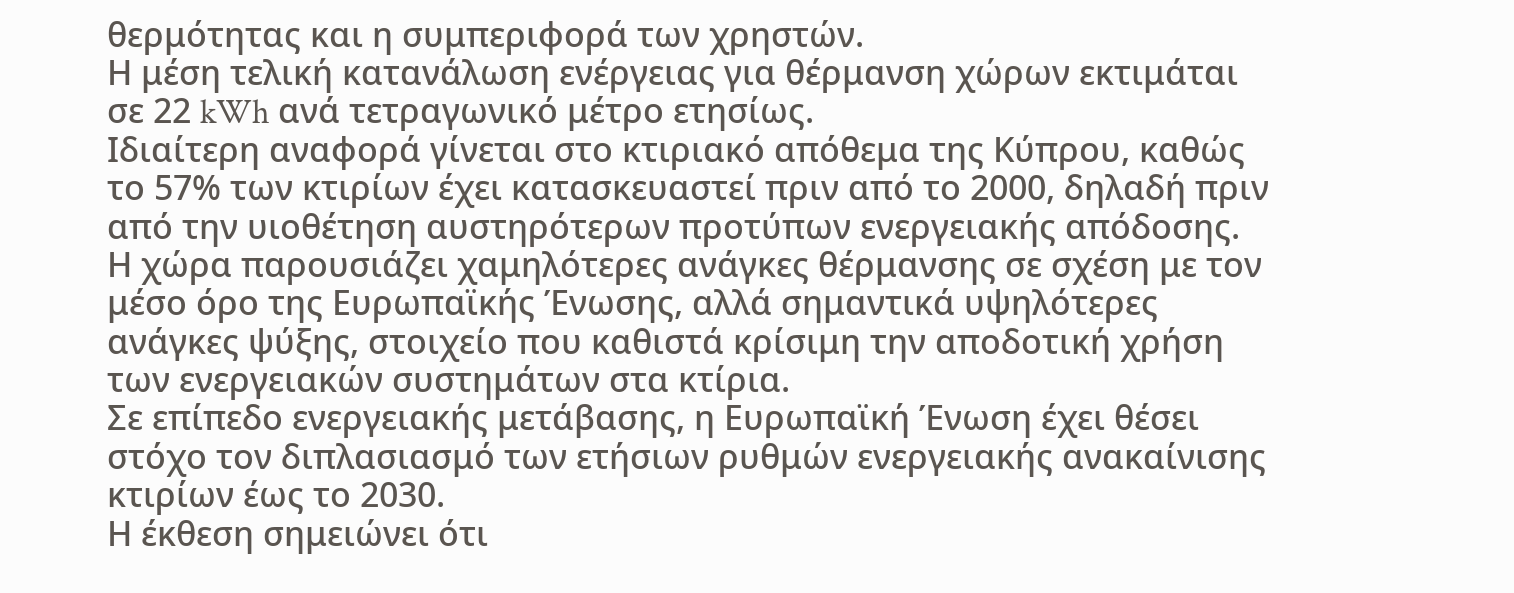θερμότητας και η συμπεριφορά των χρηστών.
Η μέση τελική κατανάλωση ενέργειας για θέρμανση χώρων εκτιμάται σε 22 kWh ανά τετραγωνικό μέτρο ετησίως.
Ιδιαίτερη αναφορά γίνεται στο κτιριακό απόθεμα της Κύπρου, καθώς το 57% των κτιρίων έχει κατασκευαστεί πριν από το 2000, δηλαδή πριν από την υιοθέτηση αυστηρότερων προτύπων ενεργειακής απόδοσης.
Η χώρα παρουσιάζει χαμηλότερες ανάγκες θέρμανσης σε σχέση με τον μέσο όρο της Ευρωπαϊκής Ένωσης, αλλά σημαντικά υψηλότερες ανάγκες ψύξης, στοιχείο που καθιστά κρίσιμη την αποδοτική χρήση των ενεργειακών συστημάτων στα κτίρια.
Σε επίπεδο ενεργειακής μετάβασης, η Ευρωπαϊκή Ένωση έχει θέσει στόχο τον διπλασιασμό των ετήσιων ρυθμών ενεργειακής ανακαίνισης κτιρίων έως το 2030.
Η έκθεση σημειώνει ότι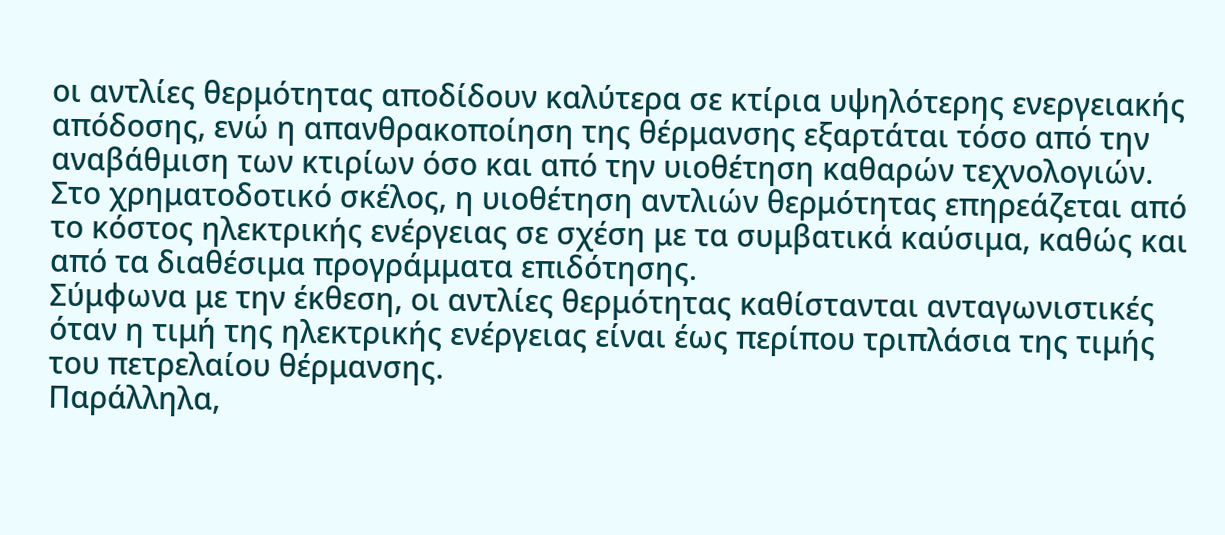οι αντλίες θερμότητας αποδίδουν καλύτερα σε κτίρια υψηλότερης ενεργειακής απόδοσης, ενώ η απανθρακοποίηση της θέρμανσης εξαρτάται τόσο από την αναβάθμιση των κτιρίων όσο και από την υιοθέτηση καθαρών τεχνολογιών.
Στο χρηματοδοτικό σκέλος, η υιοθέτηση αντλιών θερμότητας επηρεάζεται από το κόστος ηλεκτρικής ενέργειας σε σχέση με τα συμβατικά καύσιμα, καθώς και από τα διαθέσιμα προγράμματα επιδότησης.
Σύμφωνα με την έκθεση, οι αντλίες θερμότητας καθίστανται ανταγωνιστικές όταν η τιμή της ηλεκτρικής ενέργειας είναι έως περίπου τριπλάσια της τιμής του πετρελαίου θέρμανσης.
Παράλληλα,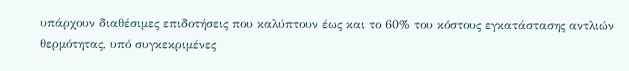υπάρχουν διαθέσιμες επιδοτήσεις που καλύπτουν έως και το 60% του κόστους εγκατάστασης αντλιών θερμότητας, υπό συγκεκριμένες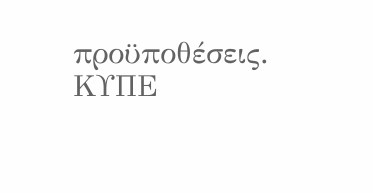προϋποθέσεις.
ΚΥΠΕ